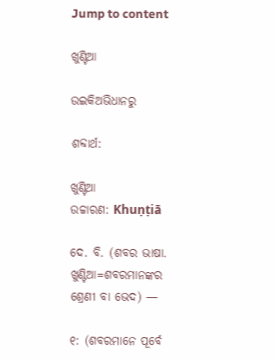Jump to content

ଖୁଣ୍ଟିଆ

ଉଇକିଅଭିଧାନ‌ରୁ

ଶବ୍ଦାର୍ଥ:

ଖୁଣ୍ଟିଆ
ଉଚ୍ଚାରଣ: Khuṇṭiā

ଦେ. ବି. (ଶବର ଭାଷା. ଖୁଣ୍ଟିଆ=ଶବରମାନଙ୍କର ଶ୍ରେଣୀ ବା ଭେଦ) —

୧: (ଶବରମାନେ ପୂର୍ବେ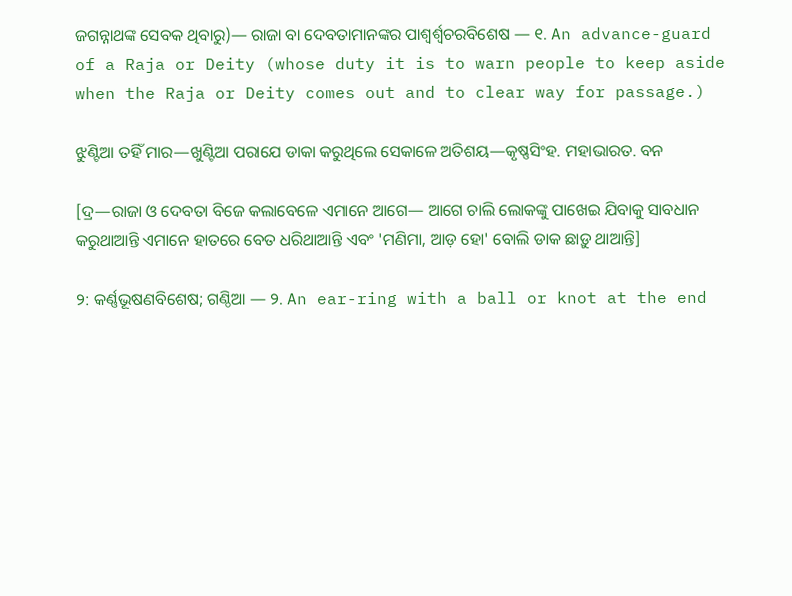ଜଗନ୍ନାଥଙ୍କ ସେବକ ଥିବାରୁ)— ରାଜା ବା ଦେବତାମାନଙ୍କର ପାଶ୍ବର୍ଶ୍ବଚରବିଶେଷ — ୧. An advance-guard of a Raja or Deity (whose duty it is to warn people to keep aside when the Raja or Deity comes out and to clear way for passage.)

ଝୁଣ୍ଟିଆ ତହିଁ ମାର—ଖୁଣ୍ଟିଆ ପରାଯେ ଡାକା କରୁଥିଲେ ସେକାଳେ ଅତିଶୟ—କୃଷ୍ଣସିଂହ. ମହାଭାରତ. ବନ

[ଦ୍ର—ରାଜା ଓ ଦେବତା ବିଜେ କଲାବେଳେ ଏମାନେ ଆଗେ— ଆଗେ ଚାଲି ଲୋକଙ୍କୁ ପାଖେଇ ଯିବାକୁ ସାବଧାନ କରୁଥାଆନ୍ତି ଏମାନେ ହାତରେ ବେତ ଧରିଥାଆନ୍ତି ଏବଂ 'ମଣିମା, ଆଡ଼ ହୋ' ବୋଲି ଡାକ ଛାଡ଼ୁ ଥାଆନ୍ତି]

୨: କର୍ଣ୍ଣଭୂଷଣବିଶେଷ; ଗଣ୍ଠିଆ — ୨. An ear-ring with a ball or knot at the end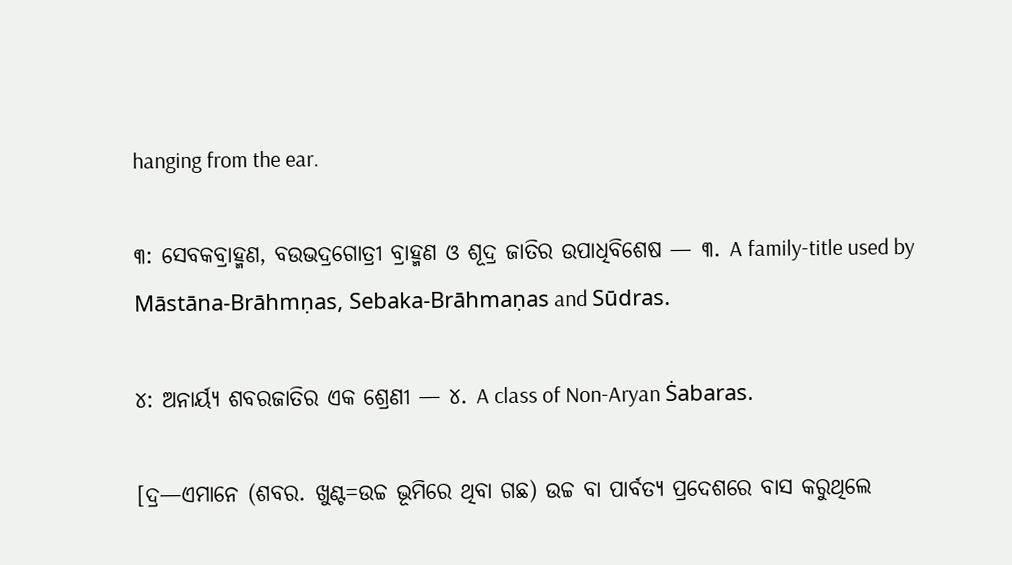hanging from the ear.

୩: ସେବକବ୍ରାହ୍ମଣ, ବଉଭଦ୍ରଗୋତ୍ରୀ ବ୍ରାହ୍ମଣ ଓ ଶୂଦ୍ର ଜାତିର ଉପାଧିବିଶେଷ — ୩. A family-title used by Māstāna-Brāhmṇas, Sebaka-Brāhmaṇas and Sūdras.

୪: ଅନାର୍ୟ୍ୟ ଶବରଜାତିର ଏକ ଶ୍ରେଣୀ — ୪. A class of Non-Aryan Ṡabaras.

[ଦ୍ର—ଏମାନେ (ଶବର. ଖୁଣ୍ଟ=ଉଚ୍ଚ ଭୂମିରେ ଥିବା ଗଛ) ଉଚ୍ଚ ବା ପାର୍ବତ୍ୟ ପ୍ରଦେଶରେ ବାସ କରୁଥିଲେ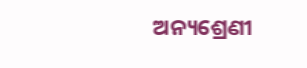ଅନ୍ୟଶ୍ରେଣୀ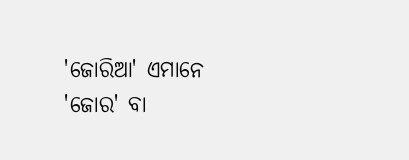'ଜୋରିଆ' ଏମାନେ 'ଜୋର' ବା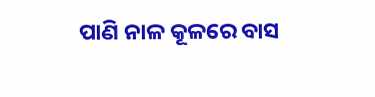ପାଣି ନାଳ କୂଳରେ ବାସ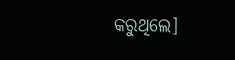କରୁଥିଲେ]